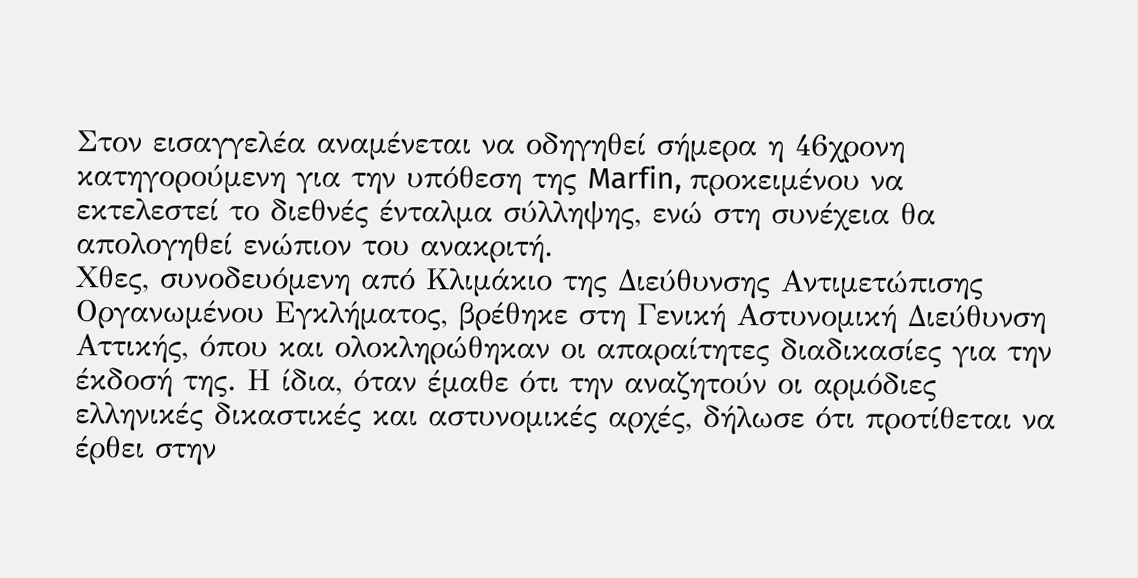Στον εισαγγελέα αναμένεται να οδηγηθεί σήμερα η 46χρονη κατηγορούμενη για την υπόθεση της Marfin, προκειμένου να εκτελεστεί το διεθνές ένταλμα σύλληψης, ενώ στη συνέχεια θα απολογηθεί ενώπιον του ανακριτή.
Χθες, συνοδευόμενη από Κλιμάκιο της Διεύθυνσης Αντιμετώπισης Οργανωμένου Εγκλήματος, βρέθηκε στη Γενική Αστυνομική Διεύθυνση Αττικής, όπου και ολοκληρώθηκαν οι απαραίτητες διαδικασίες για την έκδοσή της. Η ίδια, όταν έμαθε ότι την αναζητούν οι αρμόδιες ελληνικές δικαστικές και αστυνομικές αρχές, δήλωσε ότι προτίθεται να έρθει στην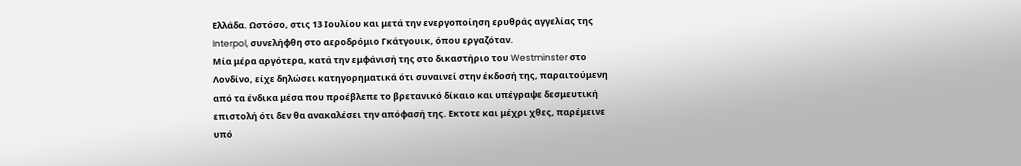Ελλάδα. Ωστόσο, στις 13 Ιουλίου και μετά την ενεργοποίηση ερυθράς αγγελίας της Interpol, συνελήφθη στο αεροδρόμιο Γκάτγουικ, όπου εργαζόταν.
Μία μέρα αργότερα, κατά την εμφάνισή της στο δικαστήριο του Westminster στο Λονδίνο, είχε δηλώσει κατηγορηματικά ότι συναινεί στην έκδοσή της, παραιτούμενη από τα ένδικα μέσα που προέβλεπε το βρετανικό δίκαιο και υπέγραψε δεσμευτική επιστολή ότι δεν θα ανακαλέσει την απόφασή της. Εκτοτε και μέχρι χθες, παρέμεινε υπό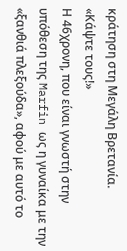κράτηση στη Μεγάλη Βρετανία.
«Κάψτε τους!»
Η 46χρονη, που είναι γνωστή στην υπόθεση της Marfin ως η γυναίκα με την «ξανθιά πλεξούδα», αφού με αυτό το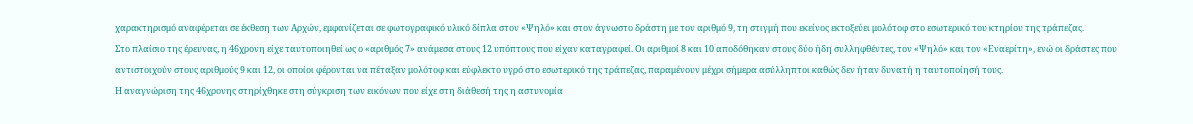χαρακτηρισμό αναφέρεται σε έκθεση των Αρχών, εμφανίζεται σε φωτογραφικό υλικό δίπλα στον «Ψηλό» και στον άγνωστο δράστη με τον αριθμό 9, τη στιγμή που εκείνος εκτοξεύει μολότοφ στο εσωτερικό του κτηρίου της τράπεζας.
Στο πλαίσιο της έρευνας, η 46χρονη είχε ταυτοποιηθεί ως ο «αριθμός 7» ανάμεσα στους 12 υπόπτους που είχαν καταγραφεί. Οι αριθμοί 8 και 10 αποδόθηκαν στους δύο ήδη συλληφθέντες, τον «Ψηλό» και τον «Εναερίτη», ενώ οι δράστες που αντιστοιχούν στους αριθμούς 9 και 12, οι οποίοι φέρονται να πέταξαν μολότοφ και εύφλεκτο υγρό στο εσωτερικό της τράπεζας, παραμένουν μέχρι σήμερα ασύλληπτοι καθώς δεν ήταν δυνατή η ταυτοποίησή τους.
Η αναγνώριση της 46χρονης στηρίχθηκε στη σύγκριση των εικόνων που είχε στη διάθεσή της η αστυνομία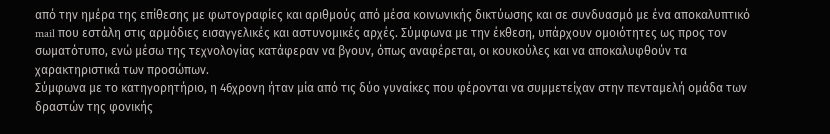από την ημέρα της επίθεσης με φωτογραφίες και αριθμούς από μέσα κοινωνικής δικτύωσης και σε συνδυασμό με ένα αποκαλυπτικό mail που εστάλη στις αρμόδιες εισαγγελικές και αστυνομικές αρχές. Σύμφωνα με την έκθεση, υπάρχουν ομοιότητες ως προς τον σωματότυπο, ενώ μέσω της τεχνολογίας κατάφεραν να βγουν, όπως αναφέρεται, οι κουκούλες και να αποκαλυφθούν τα χαρακτηριστικά των προσώπων.
Σύμφωνα με το κατηγορητήριο, η 46χρονη ήταν μία από τις δύο γυναίκες που φέρονται να συμμετείχαν στην πενταμελή ομάδα των δραστών της φονικής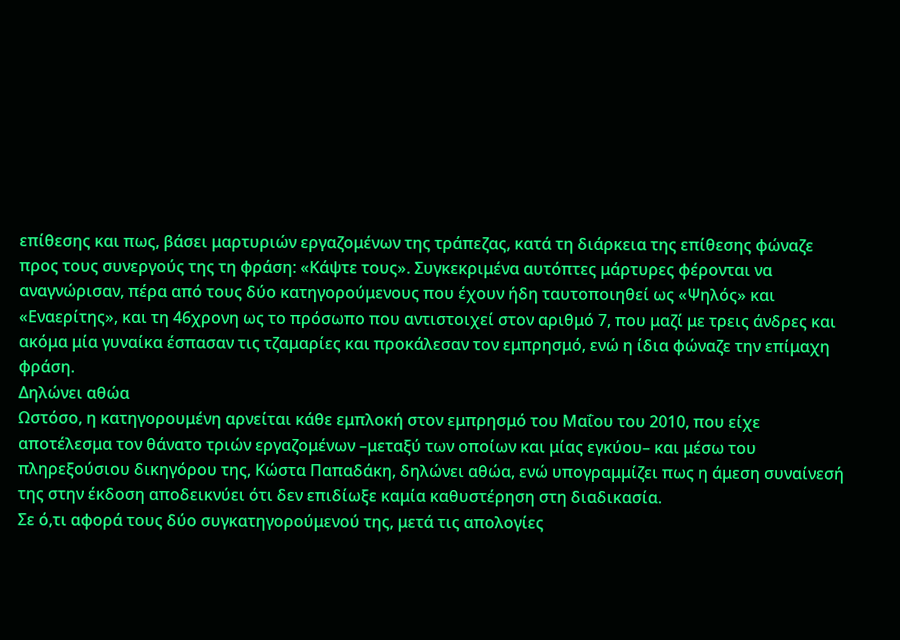επίθεσης και πως, βάσει μαρτυριών εργαζομένων της τράπεζας, κατά τη διάρκεια της επίθεσης φώναζε προς τους συνεργούς της τη φράση: «Κάψτε τους». Συγκεκριμένα αυτόπτες μάρτυρες φέρονται να αναγνώρισαν, πέρα από τους δύο κατηγορούμενους που έχουν ήδη ταυτοποιηθεί ως «Ψηλός» και «Εναερίτης», και τη 46χρονη ως το πρόσωπο που αντιστοιχεί στον αριθμό 7, που μαζί με τρεις άνδρες και ακόμα μία γυναίκα έσπασαν τις τζαμαρίες και προκάλεσαν τον εμπρησμό, ενώ η ίδια φώναζε την επίμαχη φράση.
Δηλώνει αθώα
Ωστόσο, η κατηγορουμένη αρνείται κάθε εμπλοκή στον εμπρησμό του Μαΐου του 2010, που είχε αποτέλεσμα τον θάνατο τριών εργαζομένων –μεταξύ των οποίων και μίας εγκύου– και μέσω του πληρεξούσιου δικηγόρου της, Κώστα Παπαδάκη, δηλώνει αθώα, ενώ υπογραμμίζει πως η άμεση συναίνεσή της στην έκδοση αποδεικνύει ότι δεν επιδίωξε καμία καθυστέρηση στη διαδικασία.
Σε ό,τι αφορά τους δύο συγκατηγορούμενού της, μετά τις απολογίες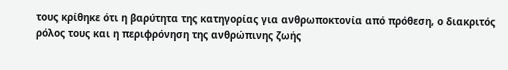τους κρίθηκε ότι η βαρύτητα της κατηγορίας για ανθρωποκτονία από πρόθεση, ο διακριτός ρόλος τους και η περιφρόνηση της ανθρώπινης ζωής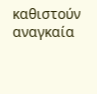καθιστούν αναγκαία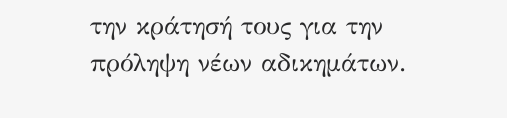την κράτησή τους για την πρόληψη νέων αδικημάτων.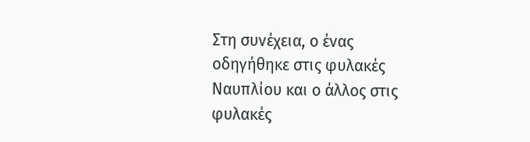Στη συνέχεια, ο ένας οδηγήθηκε στις φυλακές Ναυπλίου και ο άλλος στις φυλακές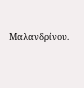Μαλανδρίνου.